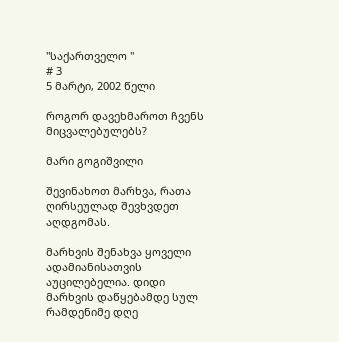"საქართველო "
# 3
5 მარტი, 2002 წელი

როგორ დავეხმაროთ ჩვენს მიცვალებულებს?

მარი გოგიშვილი

შევინახოთ მარხვა, რათა ღირსეულად შევხვდეთ აღდგომას.

მარხვის შენახვა ყოველი ადამიანისათვის აუცილებელია. დიდი მარხვის დაწყებამდე სულ რამდენიმე დღე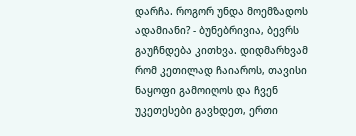დარჩა. როგორ უნდა მოემზადოს ადამიანი? - ბუნებრივია, ბევრს გაუჩნდება კითხვა. დიდმარხვამ რომ კეთილად ჩაიაროს, თავისი ნაყოფი გამოიღოს და ჩვენ უკეთესები გავხდეთ, ერთი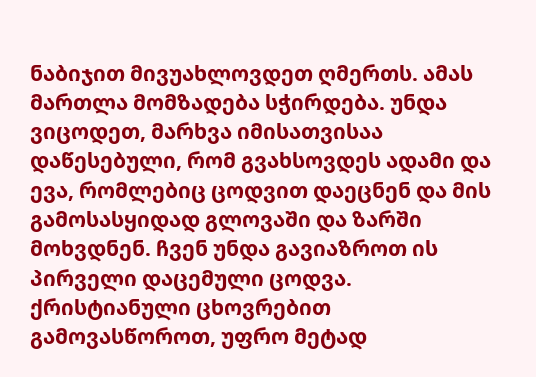ნაბიჯით მივუახლოვდეთ ღმერთს. ამას მართლა მომზადება სჭირდება. უნდა ვიცოდეთ, მარხვა იმისათვისაა დაწესებული, რომ გვახსოვდეს ადამი და ევა, რომლებიც ცოდვით დაეცნენ და მის გამოსასყიდად გლოვაში და ზარში მოხვდნენ. ჩვენ უნდა გავიაზროთ ის პირველი დაცემული ცოდვა. ქრისტიანული ცხოვრებით გამოვასწოროთ, უფრო მეტად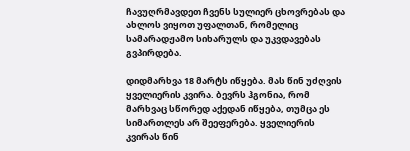ჩავუღრმავდეთ ჩვენს სულიერ ცხოვრებას და ახლოს ვიყოთ უფალთან, რომელიც სამარადჟამო სიხარულს და უკვდავებას გვპირდება.

დიდმარხვა 18 მარტს იწყება. მას წინ უძღვის ყველიერის კვირა. ბევრს ჰგონია, რომ მარხვაც სწორედ აქედან იწყება, თუმცა ეს სიმართლეს არ შეეფერება. ყველიერის კვირას წინ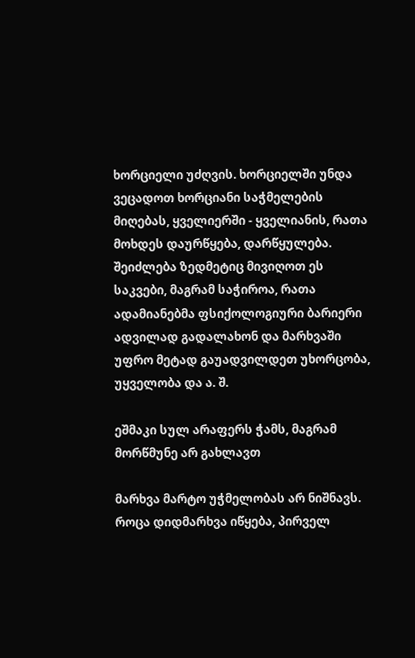ხორციელი უძღვის. ხორციელში უნდა ვეცადოთ ხორციანი საჭმელების მიღებას, ყველიერში - ყველიანის, რათა მოხდეს დაურწყება, დარწყულება. შეიძლება ზედმეტიც მივიღოთ ეს საკვები, მაგრამ საჭიროა, რათა ადამიანებმა ფსიქოლოგიური ბარიერი ადვილად გადალახონ და მარხვაში უფრო მეტად გაუადვილდეთ უხორცობა, უყველობა და ა. შ.

ეშმაკი სულ არაფერს ჭამს, მაგრამ მორწმუნე არ გახლავთ

მარხვა მარტო უჭმელობას არ ნიშნავს. როცა დიდმარხვა იწყება, პირველ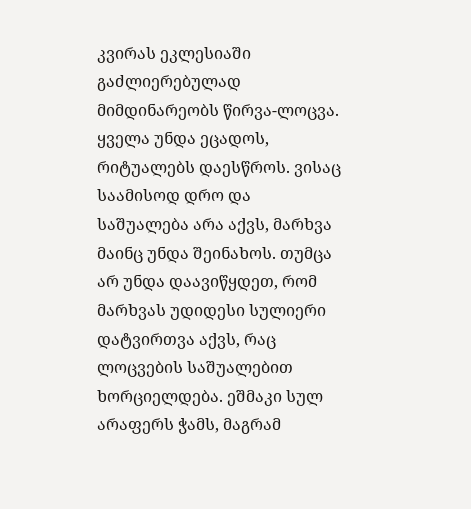კვირას ეკლესიაში გაძლიერებულად მიმდინარეობს წირვა-ლოცვა. ყველა უნდა ეცადოს, რიტუალებს დაესწროს. ვისაც საამისოდ დრო და საშუალება არა აქვს, მარხვა მაინც უნდა შეინახოს. თუმცა არ უნდა დაავიწყდეთ, რომ მარხვას უდიდესი სულიერი დატვირთვა აქვს, რაც ლოცვების საშუალებით ხორციელდება. ეშმაკი სულ არაფერს ჭამს, მაგრამ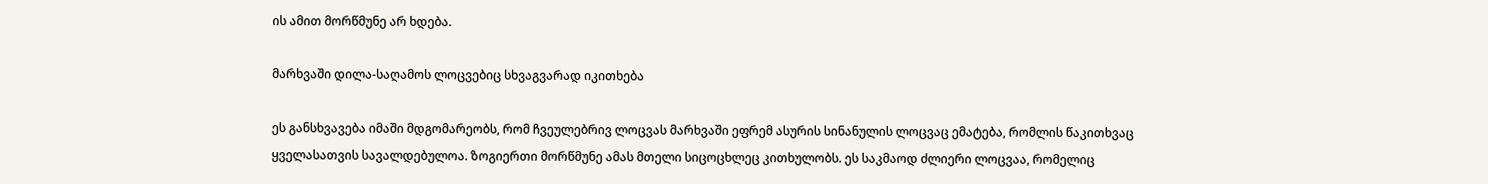ის ამით მორწმუნე არ ხდება.

მარხვაში დილა-საღამოს ლოცვებიც სხვაგვარად იკითხება

ეს განსხვავება იმაში მდგომარეობს, რომ ჩვეულებრივ ლოცვას მარხვაში ეფრემ ასურის სინანულის ლოცვაც ემატება, რომლის წაკითხვაც ყველასათვის სავალდებულოა. ზოგიერთი მორწმუნე ამას მთელი სიცოცხლეც კითხულობს. ეს საკმაოდ ძლიერი ლოცვაა, რომელიც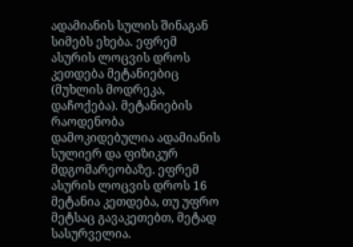ადამიანის სულის შინაგან სიმებს ეხება. ეფრემ ასურის ლოცვის დროს კეთდება მეტანიებიც (მუხლის მოდრეკა, დაჩოქება). მეტანიების რაოდენობა დამოკიდებულია ადამიანის სულიერ და ფიზიკურ მდგომარეობაზე. ეფრემ ასურის ლოცვის დროს 16 მეტანია კეთდება, თუ უფრო მეტსაც გავაკეთებთ, მეტად სასურველია.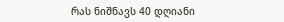რას ნიშნავს 40 დღიანი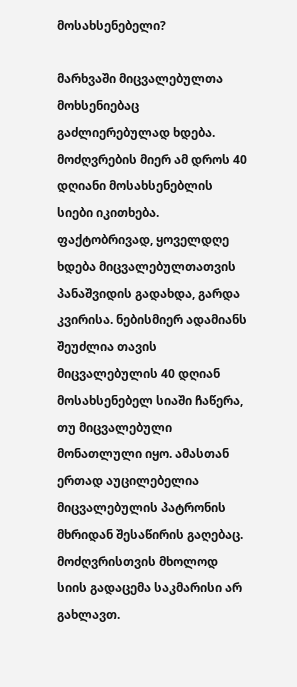მოსახსენებელი?

მარხვაში მიცვალებულთა მოხსენიებაც გაძლიერებულად ხდება. მოძღვრების მიერ ამ დროს 40 დღიანი მოსახსენებლის სიები იკითხება. ფაქტობრივად, ყოველდღე ხდება მიცვალებულთათვის პანაშვიდის გადახდა, გარდა კვირისა. ნებისმიერ ადამიანს შეუძლია თავის მიცვალებულის 40 დღიან მოსახსენებელ სიაში ჩაწერა, თუ მიცვალებული მონათლული იყო. ამასთან ერთად აუცილებელია მიცვალებულის პატრონის მხრიდან შესაწირის გაღებაც. მოძღვრისთვის მხოლოდ სიის გადაცემა საკმარისი არ გახლავთ.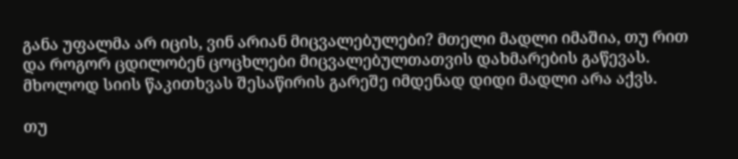განა უფალმა არ იცის, ვინ არიან მიცვალებულები? მთელი მადლი იმაშია, თუ რით და როგორ ცდილობენ ცოცხლები მიცვალებულთათვის დახმარების გაწევას. მხოლოდ სიის წაკითხვას შესაწირის გარეშე იმდენად დიდი მადლი არა აქვს.

თუ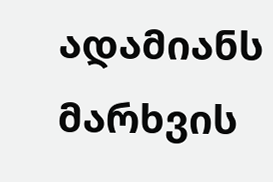ადამიანს მარხვის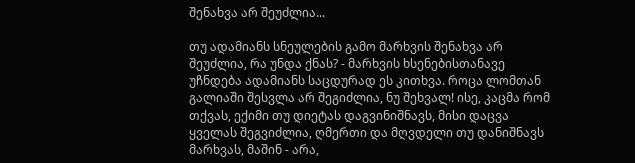შენახვა არ შეუძლია...

თუ ადამიანს სნეულების გამო მარხვის შენახვა არ შეუძლია, რა უნდა ქნას? - მარხვის ხსენებისთანავე უჩნდება ადამიანს საცდურად ეს კითხვა. როცა ლომთან გალიაში შესვლა არ შეგიძლია, ნუ შეხვალ! ისე, კაცმა რომ თქვას, ექიმი თუ დიეტას დაგვინიშნავს, მისი დაცვა ყველას შეგვიძლია, ღმერთი და მღვდელი თუ დანიშნავს მარხვას, მაშინ - არა,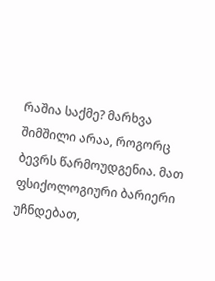რაშია საქმე? მარხვა შიმშილი არაა, როგორც ბევრს წარმოუდგენია. მათ ფსიქოლოგიური ბარიერი უჩნდებათ,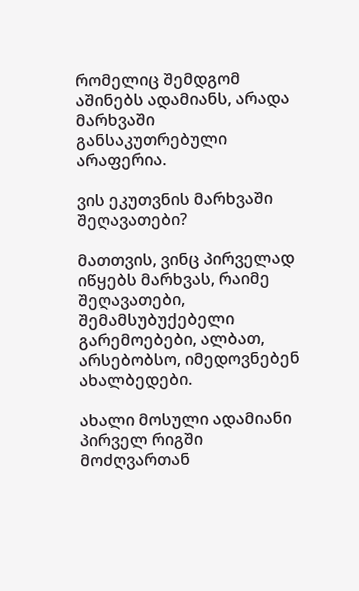რომელიც შემდგომ აშინებს ადამიანს, არადა მარხვაში განსაკუთრებული არაფერია.

ვის ეკუთვნის მარხვაში შეღავათები?

მათთვის, ვინც პირველად იწყებს მარხვას, რაიმე შეღავათები, შემამსუბუქებელი გარემოებები, ალბათ, არსებობსო, იმედოვნებენ ახალბედები.

ახალი მოსული ადამიანი პირველ რიგში მოძღვართან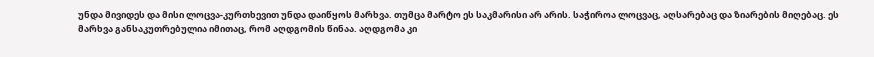უნდა მივიდეს და მისი ლოცვა-კურთხევით უნდა დაიწყოს მარხვა. თუმცა მარტო ეს საკმარისი არ არის. საჭიროა ლოცვაც, აღსარებაც და ზიარების მიღებაც. ეს მარხვა განსაკუთრებულია იმითაც, რომ აღდგომის წინაა. აღდგომა კი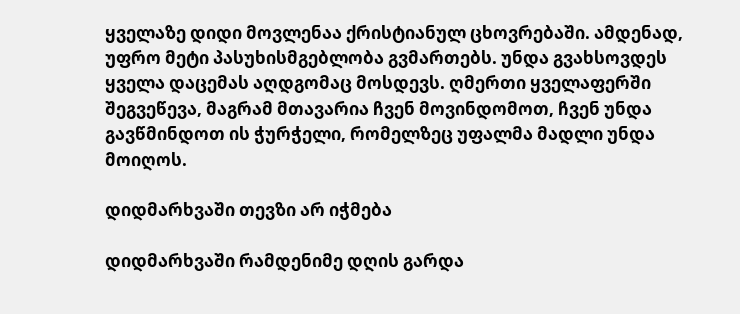ყველაზე დიდი მოვლენაა ქრისტიანულ ცხოვრებაში. ამდენად, უფრო მეტი პასუხისმგებლობა გვმართებს. უნდა გვახსოვდეს ყველა დაცემას აღდგომაც მოსდევს. ღმერთი ყველაფერში შეგვეწევა, მაგრამ მთავარია ჩვენ მოვინდომოთ, ჩვენ უნდა გავწმინდოთ ის ჭურჭელი, რომელზეც უფალმა მადლი უნდა მოიღოს.

დიდმარხვაში თევზი არ იჭმება

დიდმარხვაში რამდენიმე დღის გარდა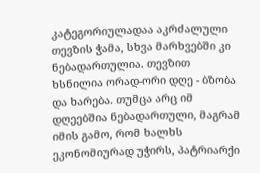კატეგორიულადაა აკრძალული თევზის ჭამა, სხვა მარხვებში კი ნებადართულია. თევზით ხსნილია ორად-ორი დღე - ბზობა და ხარება. თუმცა არც იმ დღეებშია ნებადართული, მაგრამ იმის გამო, რომ ხალხს ეკონომიურად უჭირს, პატრიარქი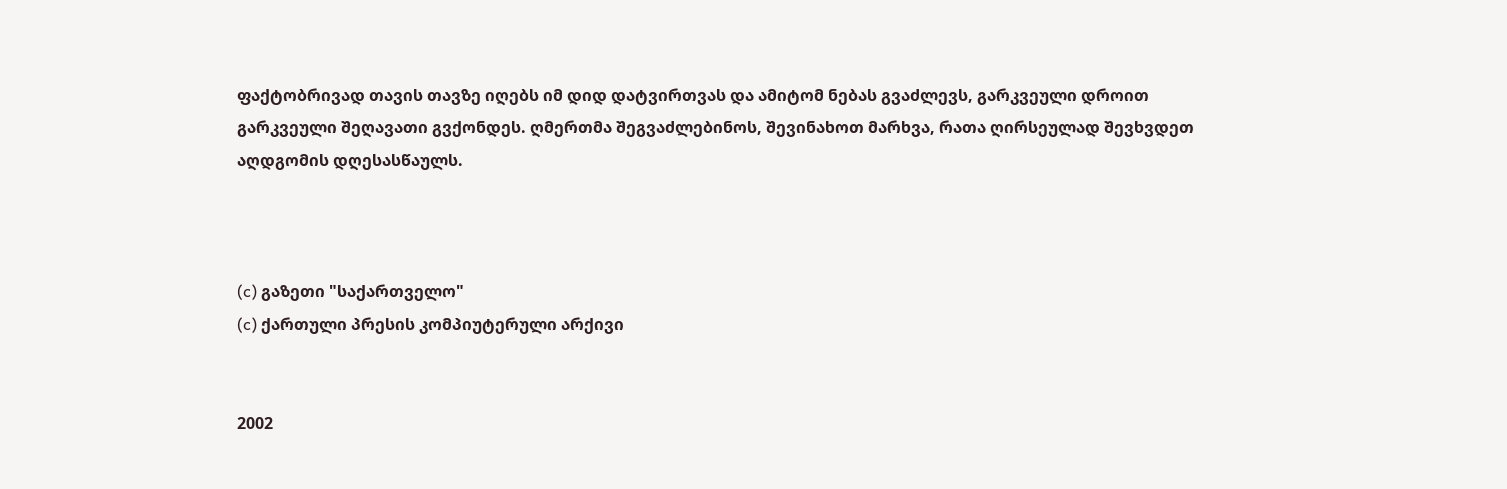ფაქტობრივად თავის თავზე იღებს იმ დიდ დატვირთვას და ამიტომ ნებას გვაძლევს, გარკვეული დროით გარკვეული შეღავათი გვქონდეს. ღმერთმა შეგვაძლებინოს, შევინახოთ მარხვა, რათა ღირსეულად შევხვდეთ აღდგომის დღესასწაულს.



(c) გაზეთი "საქართველო"
(c) ქართული პრესის კომპიუტერული არქივი


2002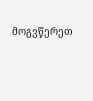მოგვწერეთ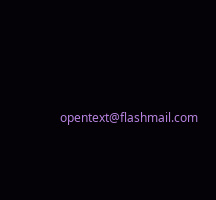opentext@flashmail.com